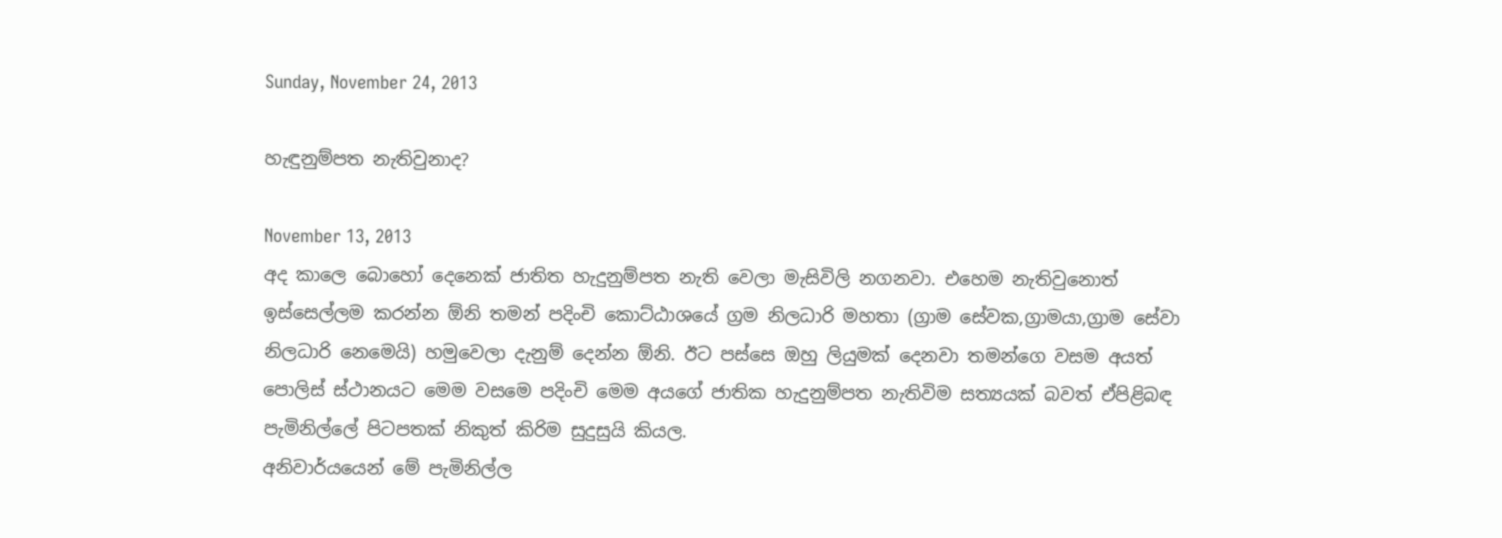Sunday, November 24, 2013

හැඳුනුම්පත නැතිවුනාද?

November 13, 2013
අද කාලෙ ‍බොහෝ දෙනෙක් ජාතිත හැදුනුම්පත නැති වෙලා මැසිවිලි නගනවා. එහෙම නැතිවුනොත් ඉස්සෙල්ලම කරන්න ඕනි තමන් පදිංචි කොට්ඨාශයේ ග්‍රම නිලධාරි මහතා (ග්‍රාම සේවක,ග්‍රාමයා,ග්‍රාම සේවා නිලධාරි නෙමෙයි) හමුවෙලා දැනුම් දෙන්න ඕනි. ඊට පස්සෙ ඔහු ලියුමක් දෙනවා තමන්ගෙ වසම අයත් පොලිස් ස්ථානයට මෙම වසමෙ පදිංචි මෙම අයගේ ජාතික හැදුනුම්පත නැතිවිම සත්‍යයක් බවත් ඒපිළිබඳ පැමිනිල්ලේ පිටපතක් නිකුත් කිරිම සුදුසුයි කියල.
අනිවාර්යයෙන් මේ පැමිනිල්ල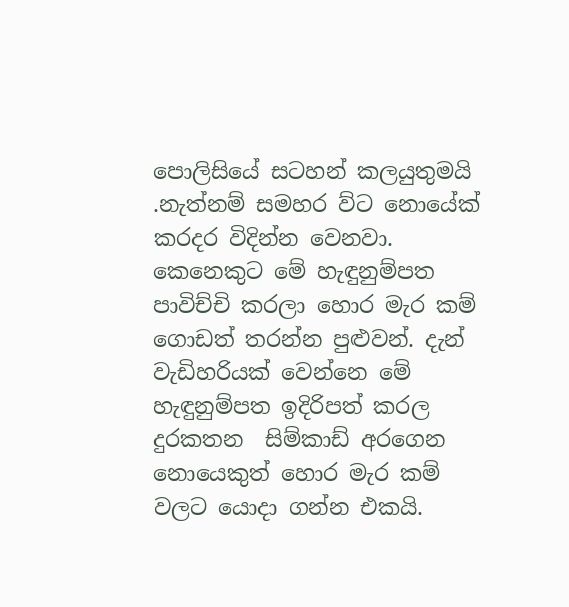පොලිසියේ සටහන් කලයුතුමයි .නැත්නම් සමහර ව්ට නොයේක් කරදර විදින්න වෙන‍වා. කෙනෙකුට මේ හැඳුනුම්පත පාවිච්චි කරලා හොර මැර කම් ගොඩත් තරන්න පුළුවන්. දැන් වැඩිහරියක් වෙන්නෙ මේ හැඳුනුම්පත ඉදිරිපත් කරල දුරකතන  සිම්කාඩ් අරගෙන නොයෙකුත් හොර මැර කම් වලට යොදා ගන්න එකයි.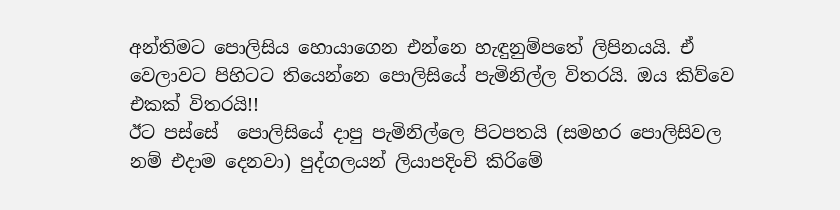අන්තිමට පොලිසිය හොයාගෙන එන්නෙ හැඳුනුම්පතේ ලිපිනයයි. ඒ වෙලාවට පිහිටට තියෙන්නෙ පොලිසියේ පැමිනිල්ල විතරයි. ඔය කිව්වෙ එකක් විතරයි!!
ඊට පස්සේ  පොලිසියේ දාපු පැමිනිල්ලෙ පිටපතයි (සමහර පොලිසිවල නම් එදාම දෙනවා) පුද්ගලයන් ලියාපදිංචි කිරිමේ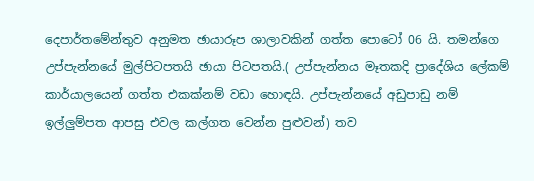දෙපාර්තමේන්තුව අනුමත ඡායාරූප ශාලාවකින් ගත්ත පොටෝ 06 යි. තමන්ගෙ උප්පැන්නයේ මුල්පිටපතයි ඡායා පිටපතයි.( උප්පැන්නය මෑතකදි ‍ප්‍රාදේශිය ලේකම් කාර්යාලයෙන් ගත්ත එකක්නම් වඩා හොඳයි. උප්පැන්නයේ අඩුපාඩු නම් ඉල්ලුම්පත ආපසු එවල කල්ගත වෙන්න ‍පුළුවන්) තව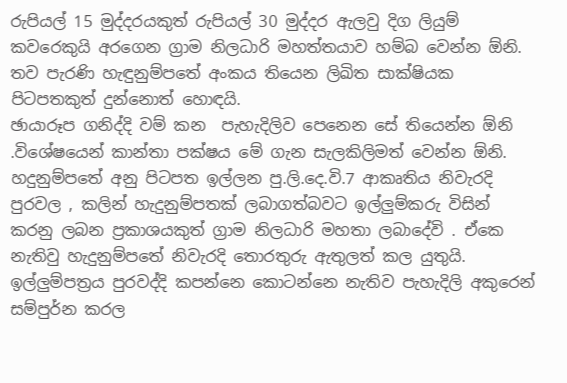රුපියල් 15 මුද්දරයකුත් රුපියල් 30 මුද්දර ඇලවු දිග ලියුම් කවරෙකුයි අරගෙන ග්‍රාම නිලධාරි මහත්තයාව හම්බ වෙන්න ඕනි. තව පැරණි හැඳුනුම්පතේ අංකය තියෙන ලිඛිත සාක්ෂියක පිටපතකුත් දුන්නොත් හොඳයි.
ඡායාරූප ගනිද්දි වම් කන  පැහැදිලිව පෙනෙන සේ තියෙන්න ඕනි .විශේෂයෙන් කාන්තා පක්ෂය මේ ගැන සැලකිලිමත් වෙන්න ඕනි.
හදුනුම්පතේ අනු පිටපත ඉල්ලන පු.ලි.දෙ.වි.7 ආකෘතිය නිවැරදි පුරවල , කලින් හැදුනුම්පතක් ලබාගත්බවට ඉල්ලුම්කරු විසින් කරනු ලබන ප්‍රකාශයකුත් ග්‍රාම නිලධාරි මහතා ලබාදේවි . ඒකෙ නැතිවු හැදුනුම්පතේ නිවැරදි තොරතුරු ඇතුලත් කල යුතුයි.
ඉල්ලුම්පත්‍රය පුරවද්දි කපන්නෙ කොටන්නෙ නැතිව පැහැදිලි අකුරෙන් සම්පුර්න කරල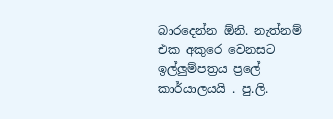බාරදෙන්න ඕනි. නැත්නම් එක අකුරෙ වෙනසට ඉල්ලුම්පත්‍රය ප්‍රලේ කාර්යාලයයි . පු.ලි.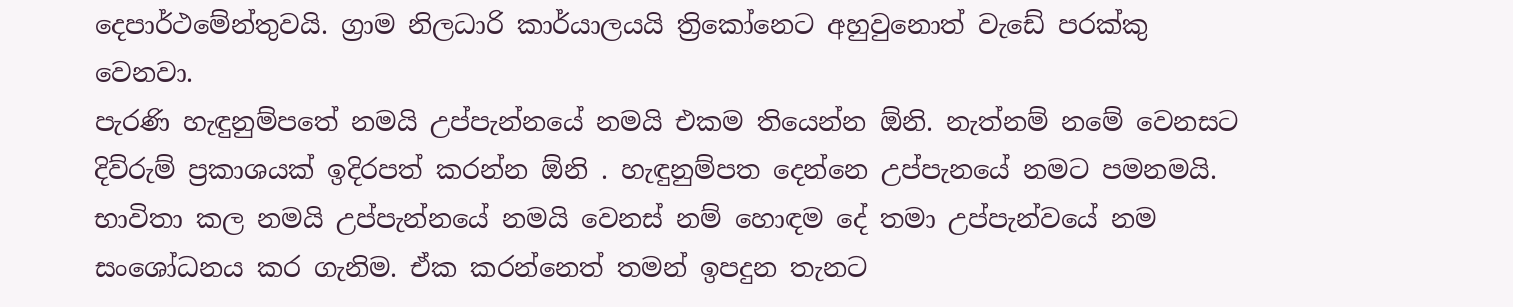දෙපාර්ථ‍මේන්තුවයි. ග්‍රාම නිලධාරි කාර්යාලයයි ත්‍රිකෝනෙට අහුවුනොත් වැඩේ පරක්කු වෙනවා.
පැරණි හැඳුනුම්ප‍තේ නමයි උප්පැන්නයේ නමයි එකම තියෙන්න ඕනි. නැත්නම් නමේ වෙනසට දිව්රුම් ප්‍රකාශයක් ඉදිරපත් කරන්න ඕනි . හැඳුනුම්පත දෙන්නෙ උප්පැනයේ නමට පමනමයි. භාවිතා කල නමයි උප්පැන්නයේ නමයි වෙනස් නම් හොඳම දේ තමා උප්පැන්වයේ නම  සංශෝධනය කර ගැනිම. ඒක කරන්නෙත් තමන් ඉපදුන තැනට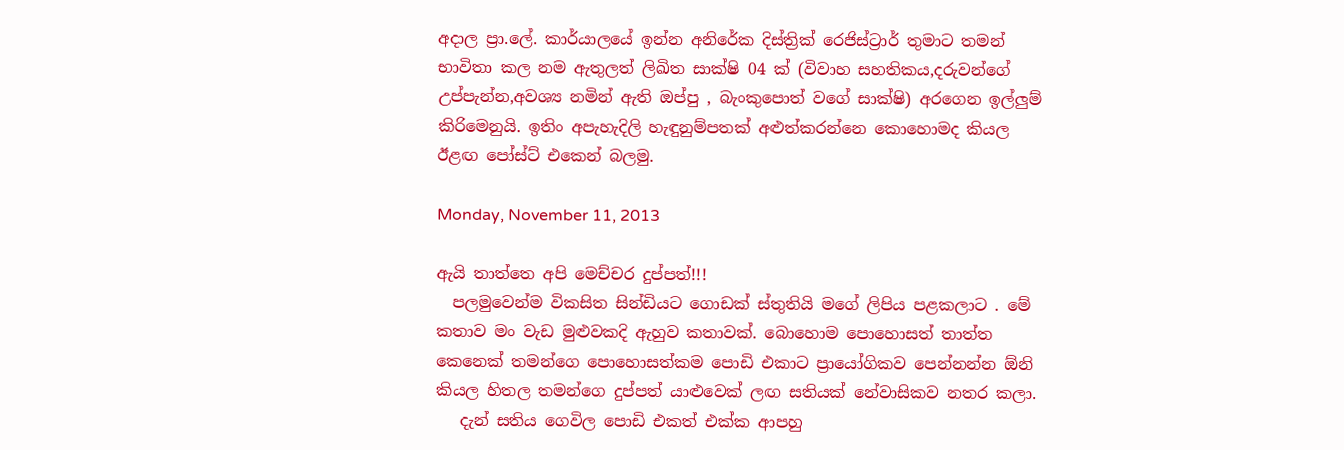අදාල ප්‍රා.ලේ. කාර්යා‍ලයේ ඉන්න අනිරේක දිස්ත්‍රික් රෙජිස්ට්‍රාර් තුමාට තමන් භාවිතා කල නම ඇතුලත් ලිඛිත සාක්ෂි 04 ක් (විවාහ සහතිකය,දරුවන්ගේ උප්පැන්න,අවශ්‍ය නමින් ඇති ඔප්පු , බැංකුපොත් වගේ සාක්ෂි) අරගෙන ඉල්ලුම් කි‍රිමෙනුයි. ඉතිං අපැහැදිලි හැඳුනුම්පතක් අළුත්කරන්නෙ කොහොමද කියල ඊළ‍ඟ පෝස්ට් එකෙන් බලමු.

Monday, November 11, 2013

ඇයි තාත්තෙ අපි මෙච්චර දුප්පත්!!!
  පලමුවෙන්ම විකසිත සින්ඩියට ගොඩක් ස්තුතියි මගේ ලිපිය පළකලාට . මේ කතාව මං වැඩ මුළුවකදි ඇහුව කතාවක්. බොහොම පොහොසත් තාත්ත කෙනෙක් තමන්ගෙ පොහොසත්කම පොඩි එකාට ප්‍රායෝගිකව පෙන්නන්න ඕනි කියල හිතල තමන්ගෙ දුප්පත් යාළුවෙක් ලඟ සතියක් නේවාසිකව නතර කලා.
   දැන් සතිය ගෙවිල පොඩි එකත් එක්ක ආපහු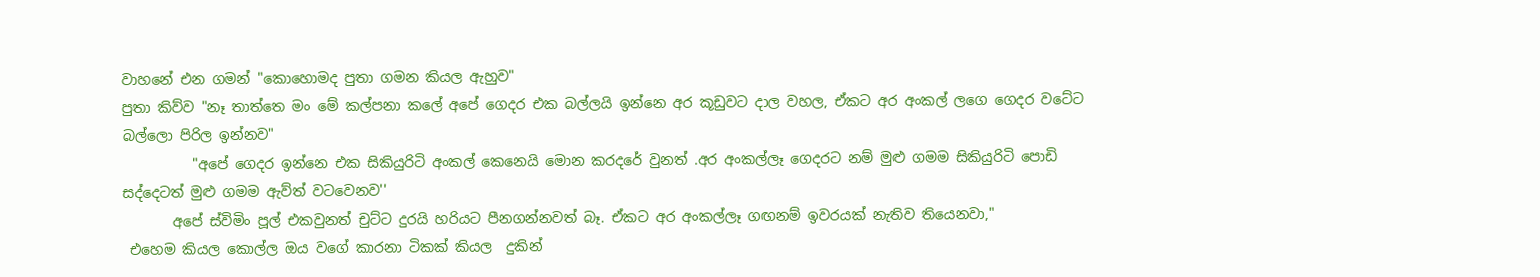වාහනේ එන ගමන් "කොහොමද පුතා ගමන කියල ඇහුව"
පුතා කිව්ව "නෑ තාත්තෙ මං මේ කල්පනා කලේ අපේ ගෙදර එක බල්ලයි ඉන්නෙ අර කූඩුවට දාල වහල, ඒකට අර අංකල් ලගෙ ගෙදර වටේට බල්ලො පිරිල ඉන්නව"
          "අපේ ගෙදර ඉන්නෙ එක සිකියුරිටි අංකල් කෙනෙයි මොන කරදරේ වුනත් .අර අංකල්ලෑ ගෙදරට නම් මුළු ගමම සිකියුරිටි පොඩි සද්දෙටත් මුළු ගමම ඇව්ත් වටවෙනව''
       අපේ ස්විමිං පූල් ‍එකවුනත් චු‍ට්ට දුරයි හරියට පීනගන්නවත් බෑ. ඒකට අර අංකල්ලෑ ගඟනම් ඉවරයක් නැතිව තියෙනවා,"
 එහෙම කියල කොල්ල ඔය වගේ කාරනා ටිකක් කියල  දුකින්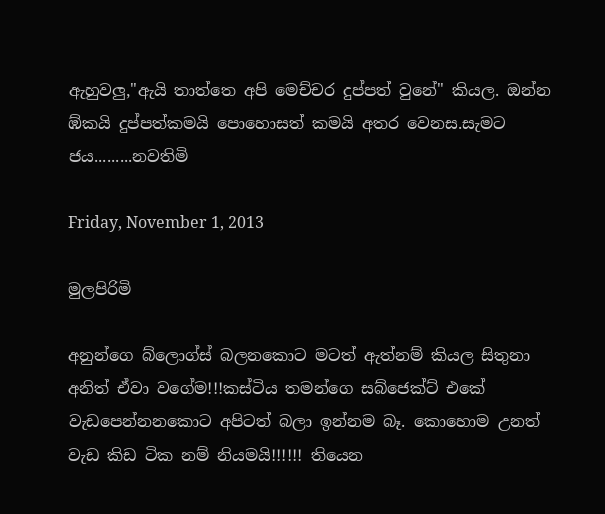ඇහුවලු,"ඇයි තාත්තෙ අපි මෙච්චර දුප්පත් වුනේ" කියල. ඔන්න ඹ්කයි දුප්පත්කමයි පොහොසත් කමයි අතර වෙනස.සැමට ජය.........නවතිමි

Friday, November 1, 2013

මුලපිරිමි

අනුන්ගෙ බ්ලොග්ස් බලනකොට මටත් ඇත්නම් කියල සිතුනා අනිත් ඒවා වගේම!!!කස්ටිය තමන්ගෙ සබ්ජෙක්ට් එකේ වැඩපෙන්නනකොට අපිටත් බලා ඉන්නම බෑ. කොහොම උනත් වැඩ කිඩ ටික නම් නියමයි!!!!!! තියෙන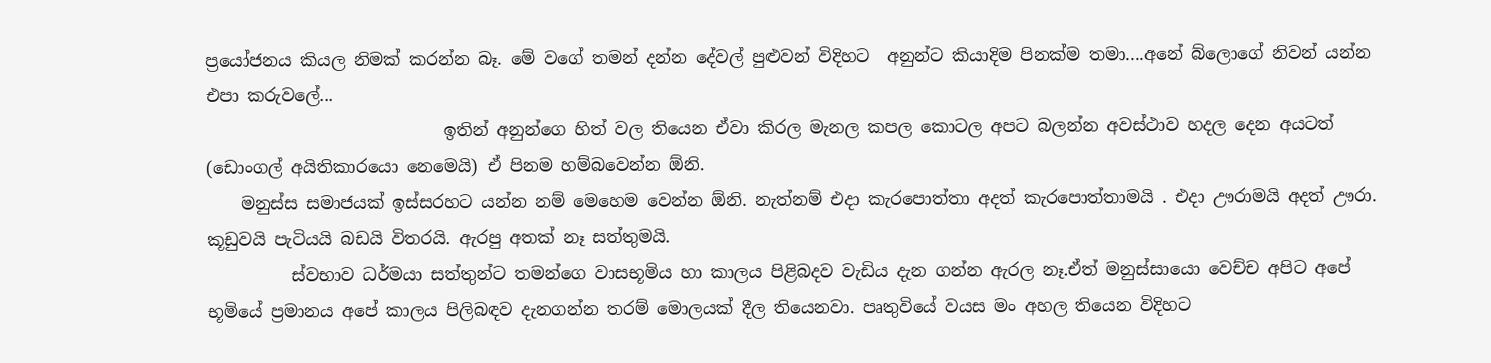ප්‍රයෝජනය කියල නිමක් කරන්න බෑ. මේ වගේ තමන් දන්න දේවල් පුළුවන් විදිහට  අනුන්ට කියාදිම පිනක්ම තමා....අනේ බ්ලොගේ නිවන් යන්න එපා කරුවලේ...
                            ඉතින් අනුන්ගෙ හිත් වල තියෙන ඒවා කිරල මැනල කපල කොටල අපට බලන්න අවස්ථාව හදල දෙන අයටත් (ඩොංගල් අයිතිකාරයො නෙමෙයි) ඒ පිනම හම්බවෙන්න ඕනි.
    මනුස්ස සමාජයක් ඉස්සරහට යන්න නම් මෙහෙම වෙන්න ඕනි. නැත්නම් එදා කැරපොත්තා අදත් කැරපොත්තාමයි . එදා ඌරාමයි අදත් ඌරා. කූඩුවයි පැටියයි බඩයි විතරයි. ඇරපු අතක් නෑ සත්තුමයි.
          ස්වභාව ධර්මයා සත්තුන්ට තමන්ගෙ වාසභූමිය හා කාලය පිළිබදව වැඩිය දැන ගන්න ඇරල නෑ.ඒත් මනුස්සායො වෙච්ච අපිට අපේ භූමියේ ප්‍රමානය අපේ කාලය පිලිබඳව දැනගන්න තරම් මොලයක් දීල තියෙනවා. පෘතුවියේ වයස මං අහල තියෙන විදිහට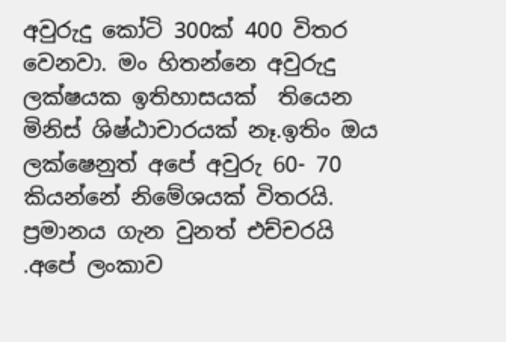අවුරුදු කෝටි 300ක් 400 විතර වෙනවා. මං හිතන්නෙ අවුරුදු ලක්ෂයක ඉතිහාසයක්  තියෙන මිනිස් ශිෂ්ඨාචාරයක් නෑ.ඉතිං ඔය ලක්ෂෙනුත් අපේ අවුරු 60- 70 කියන්නේ නිමේශයක් විතරයි. ප්‍රමානය ගැන වුනත් එච්චරයි .අපේ ලංකාව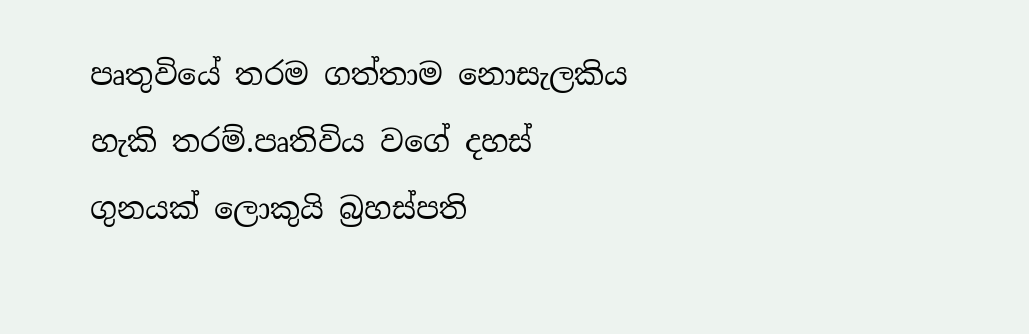පෘතුවියේ තරම ගත්තාම නොසැලකිය හැකි තරම්.පෘතිවිය වගේ දහස් ගුනයක් ලොකුයි බ්‍රහස්පති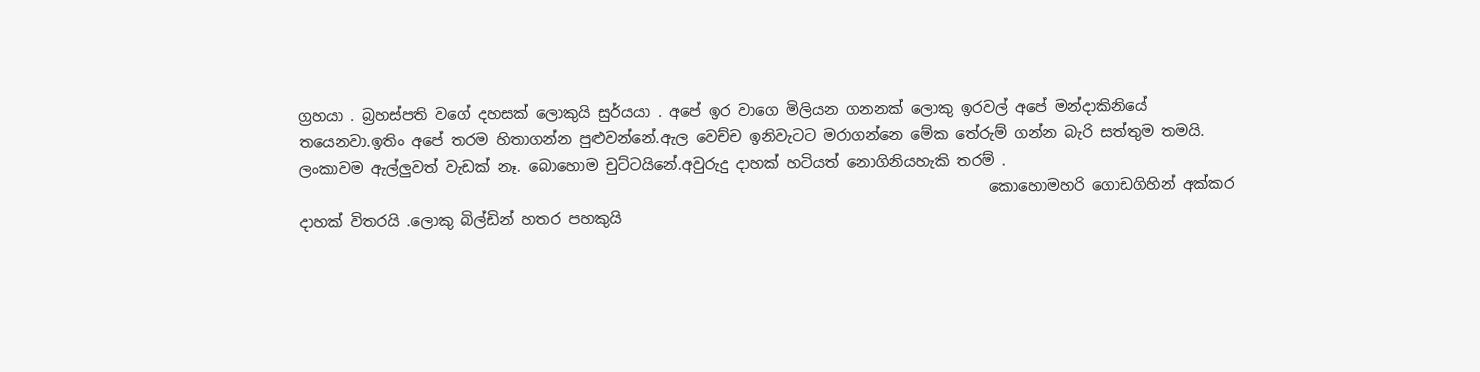ග්‍රහයා . බ්‍රහස්පති වගේ දහසක් ලොකුයි සුර්යයා . අපේ ඉර වාගෙ මිලියන ගනනක් ලොකු ඉරවල් අපේ මන්දාකිනියේ තයෙනවා.ඉතිං අපේ තරම හිතාගන්න පුළුවන්නේ.ඇල වෙච්ච ඉනිවැටට මරාගන්නෙ මේක තේරුම් ගන්න බැරි සත්තුම තමයි. ලංකාවම ඇල්ලුවත් වැඩක් නෑ. බොහොම චුට්ටයිනේ.අවුරුදු දාහක් හටියත් නොගිනියහැකි තරම් .
                                                                                            කොහොමහරි ගොඩගිහින් අක්කර දාහක් විතරයි .ලොකු බිල්ඩින් හතර පහකුයි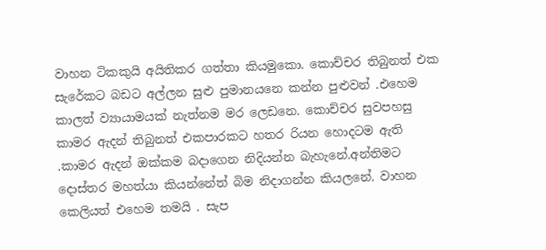වාහන ටිකකුයි අයිතිකර ගත්තා කියමුකො. කොච්චර තිබුනත් එක සැරේකට බඩ‍ට අල්ලන සුළු පුමානයනෙ කන්න පුළුවන් .එහෙම කාලත් ව්‍යායාමයක් නැත්නම මර ලෙඩනෙ. කොච්චර සුවපහසු කාමර ඇදන් තිබුනත් එකපාරකට හතර රියන හොදටම ඇති .කාමර ඇදන් ඔක්කම බදාගෙන නිදියන්න බැහැනේ.අන්තිමට දොස්තර මහත්යා කියන්නේත් බිම නිදාගන්න කියලනේ. වාහන කෙලියත් එහෙම තමයි . සැප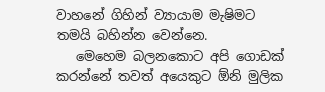වා‍හනේ ගිහින් ව්‍යායාම මැෂිමට තමයි බහින්න වෙන්නෙ.
   මෙහෙම බලනකොට අපි ගොඩක් කරන්නේ තවත් අයෙකුට ඕනි මුලික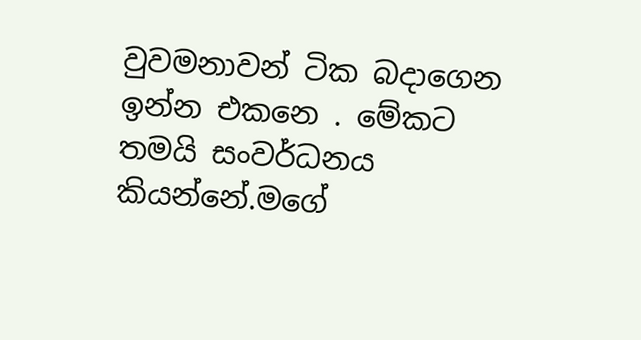වුවමනාවන් ටික බදාගෙන ඉන්න එකනෙ . මේකට තමයි සංවර්ධනය කියන්නේ.මගේ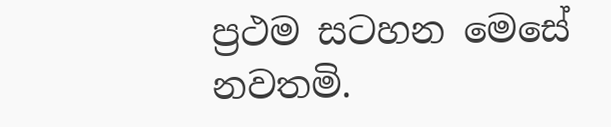ප්‍රථම ‍සටහන මෙසේ නවතමි.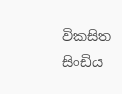විකසිත සිංඩිය